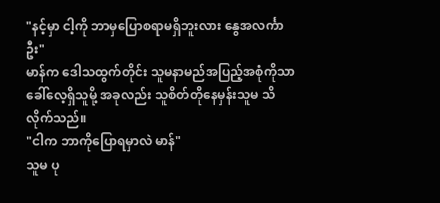"နင့်မှာ ငါ့ကို ဘာမှပြောစရာမရှိဘူးလား နွေအလင်္ကာဦး"
မာန်က ဒေါသထွက်တိုင်း သူမနာမည်အပြည့်အစုံကိုသာ ခေါ်လေ့ရှိသူမို့ အခုလည်း သူစိတ်တိုနေမှန်းသူမ သိလိုက်သည်။
"ငါက ဘာကိုပြောရမှာလဲ မာန်"
သူမ ပု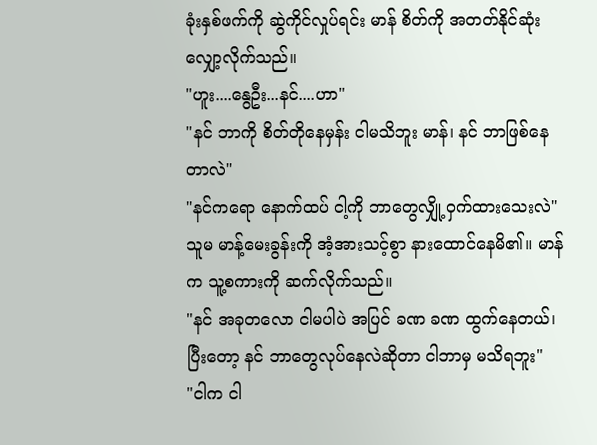ခုံးနှစ်ဖက်ကို ဆွဲကိုင်လှုပ်ရင်း မာန် စိတ်ကို အတတ်နိုင်ဆုံး လျှော့လိုက်သည်။
"ဟူး....နွေဦး...နင်....ဟာ"
"နင် ဘာကို စိတ်တိုနေမှန်း ငါမသိဘူး မာန်၊ နင် ဘာဖြစ်နေတာလဲ"
"နင်ကရော နောက်ထပ် ငါ့ကို ဘာတွေလျှို့ဝှက်ထားသေးလဲ"
သူမ မာန့်မေးခွန်းကို အံ့အားသင့်စွာ နားထောင်နေမိ၏။ မာန်က သူ့စကားကို ဆက်လိုက်သည်။
"နင် အခုတလော ငါမပါပဲ အပြင် ခဏ ခဏ ထွက်နေတယ်၊ ပြီးတော့ နင် ဘာတွေလုပ်နေလဲဆိုတာ ငါဘာမှ မသိရဘူး"
"ငါက ငါ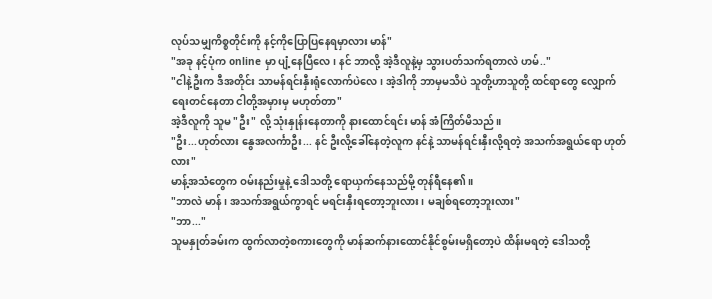လုပ်သမျှကိစ္စတိုင်းကို နင့်ကိုပြောပြနေရမှာလား မာန်"
"အခု နင့်ပုံက online မှာ ပျံ့နေပြီလေ၊ နင် ဘာလို့ အဲ့ဒီလူနဲ့မှ သွားပတ်သက်ရတာလဲ ဟမ်.."
"ငါနဲ့ဦးက ဒီအတိုင်း သာမန်ရင်းနှီးရုံလောက်ပဲလေ၊ အဲ့ဒါကို ဘာမှမသိပဲ သူတို့ဟာသူတို့ ထင်ရာတွေ လျှောက်ရေးတင်နေတာ ငါတို့အမှားမှ မဟုတ်တာ"
အဲ့ဒီလူကို သူမ "ဦး" လို့ သုံးနှုန်းနေတာကို နားထောင်ရင်း မာန် အံကြိတ်မိသည်။
"ဦး...ဟုတ်လား နွေအလင်္ကာဦး... နင် ဦးလို့ခေါ်နေတဲ့လူက နင်နဲ့ သာမန်ရင်းနှီးလို့ရတဲ့ အသက်အရွယ်ရော ဟုတ်လား"
မာန့်အသံတွေက ဝမ်းနည်းမှုနဲ့ ဒေါသတို့ ရောယှက်နေသည်မို့ တုန်ရီနေ၏။
"ဘာလဲ မာန်၊ အသက်အရွယ်ကွာရင် မရင်းနှီးရတော့ဘူးလား၊ မချစ်ရတော့ဘူးလား"
"ဘာ..."
သူမနှုတ်ခမ်းက ထွက်လာတဲ့စကားတွေကို မာန်ဆက်နားထောင်နိုင်စွမ်းမရှိတော့ပဲ ထိန်းမရတဲ့ ဒေါသတို့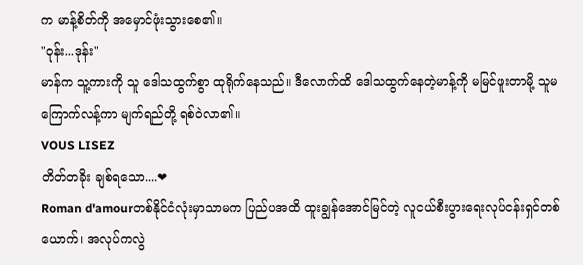က မာန့်စိတ်ကို အမှောင်ဖုံးသွားစေ၏။
"ဝုန်း...ဒုန်း"
မာန်က သူ့ကားကို သူ ဒေါသထွက်စွာ ထုရိုက်နေသည်။ ဒီလောက်ထိ ဒေါသထွက်နေတဲ့မာန့်ကို မမြင်ဖူးတာမို့ သူမ ကြောက်လန့်ကာ မျက်ရည်တို့ ရစ်ဝဲလာ၏။
VOUS LISEZ
တိတ်တခိုး ချစ်ရသော....❤
Roman d'amourတစ်နိုင်ငံလုံးမှာသာမက ပြည်ပအထိ ထူးချွန်အောင်မြင်တဲ့ လူငယ်စီးပွားရေးလုပ်ငန်းရှင်တစ်ယောက်၊ အလုပ်ကလွဲ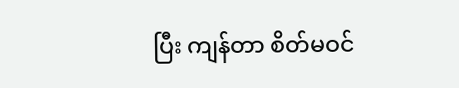ပြီး ကျန်တာ စိတ်မဝင်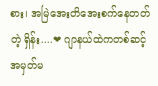စား၊ အမြဲအေးတိအေးစက်နေတတ်တဲ့ ရှိန်း....❤ ဂျာနယ်ထဲကတစ်ဆင့် အမှတ်မ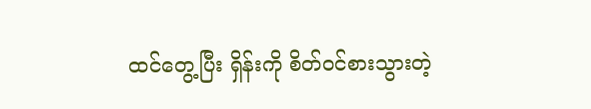ထင်တွေ့ပြီး ရှိန်းကို စိတ်ဝင်စားသွားတဲ့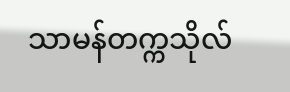သာမန်တက္ကသိုလ်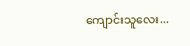ကျောင်းသူလေး...